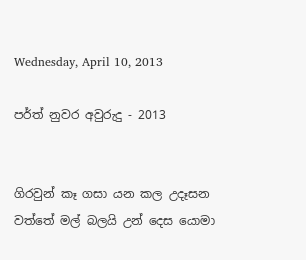Wednesday, April 10, 2013

පර්ත් නුවර අවුරුදු - 2013


ගිරවුන් කෑ ගසා යන කල උදෑසන
වත්තේ මල් බලයි උන් දෙස යොමා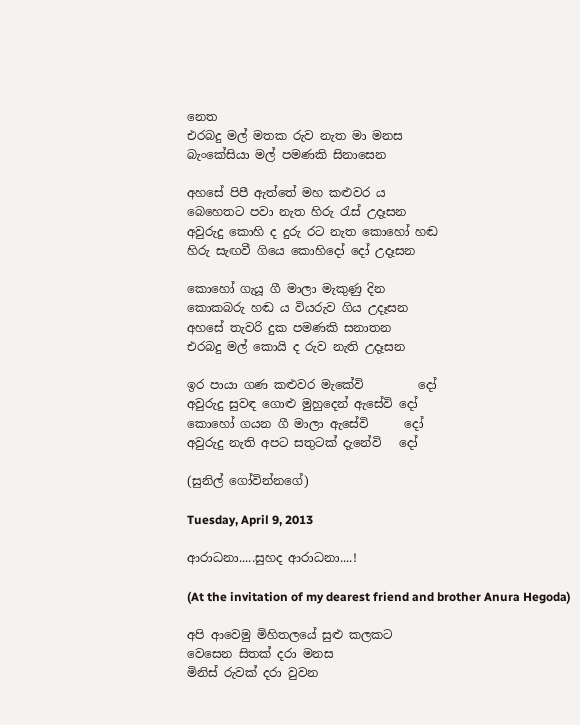නෙත
එරබදු මල් මතක රුව නැත මා මනස
බැංකේසියා මල් පමණකි සිනාසෙන

අහසේ පිපී ඇත්තේ මහ කළුවර ය
බෙහෙතට පවා නැත හිරු රැස් උදෑසන
අවුරුදු කොහි ද දුරු රට නැත කොහෝ හඬ
හිරු සැඟවී ගියෙ කොහිදෝ දෝ උදෑසන

කොහෝ ගැයූ ගී මාලා මැකුණු දින
කොකබරු හඬ ය වියරුව ගිය උදෑසන
අහසේ තැවරි දුක පමණකි සනාතන
එරබදු මල් කොයි ද රුව නැති උදෑසන

ඉර පායා ගණ කළුවර මැකේවි         දෝ
අවුරුදු සුවඳ ගොළු මුහුදෙන් ඇසේවි දෝ
කොහෝ ගයන ගී මාලා ඇසේවි      දෝ
අවුරුදු නැති අපට සතුටක් දැනේවි   දෝ

(සුනිල් ගෝවින්නගේ)

Tuesday, April 9, 2013

ආරාධනා.....සුහද ආරාධනා....!

(At the invitation of my dearest friend and brother Anura Hegoda)

අපි ආවෙමු මිහිතලයේ සුළු කලකට
වෙසෙන සිතක් දරා මනස
මිනිස් රුවක් දරා වුවන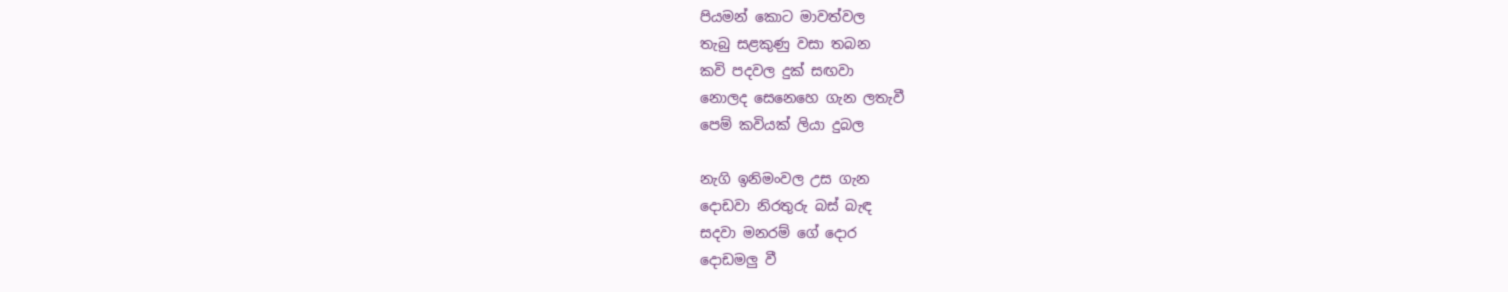පියමන් කොට මාවත්වල
තැබු සළකුණු වසා තබන
කවි පදවල දුක් සඟවා
නොලද සෙනෙහෙ ගැන ලතැවී
පෙම් කවියක් ලියා දුබල

නැගි ඉනිමංවල උස ගැන
දොඩවා නිරතුරු බස් බැඳ
සදවා මනරම් ගේ දොර
දොඩමලු වී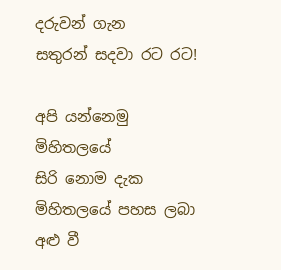දරුවන් ගැන
සතුරන් සදවා රට රට!

අපි යන්නෙමු මිහිතලයේ
සිරි නොම දැක
මිහිතලයේ පහස ලබා
අළු වී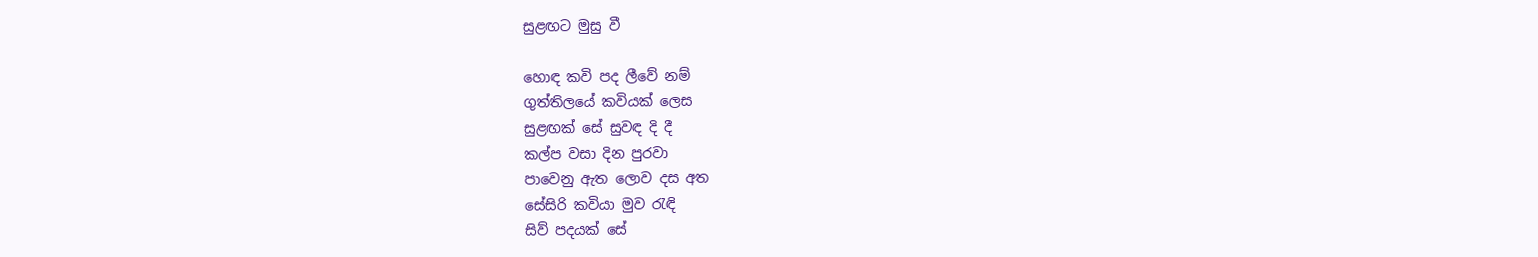සුළඟට මුසු වී

හොඳ කවි පද ලීවේ නම්
ගුත්තිලයේ කවියක් ලෙස
සුළඟක් සේ සුවඳ දි දී
කල්ප වසා දින පුරවා
පාවෙනු ඇත ලොව දස අත
සේසිරි කවියා මුව රැඳි
සිව් පදයක් සේ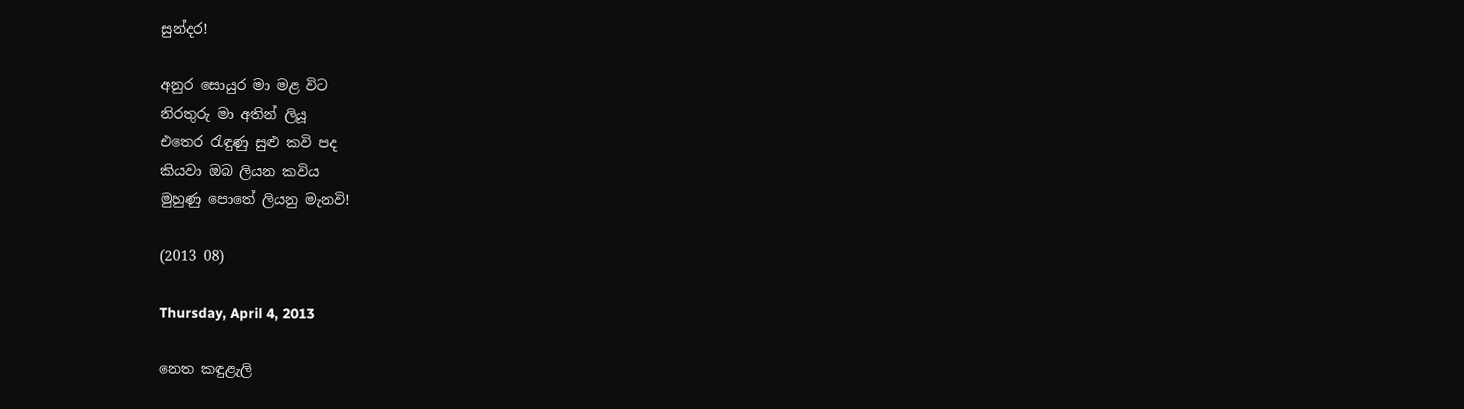සුන්දර!

අනුර සොයුර මා මළ විට
නිරතුරු මා අතින් ලියූ
එතෙර රැඳුණු සුළු කවි පද
කියවා ඔබ ලියන කවිය
මුහුණු පොතේ ලියනු මැනවි!

(2013 08)

Thursday, April 4, 2013

නෙත කඳුළැලි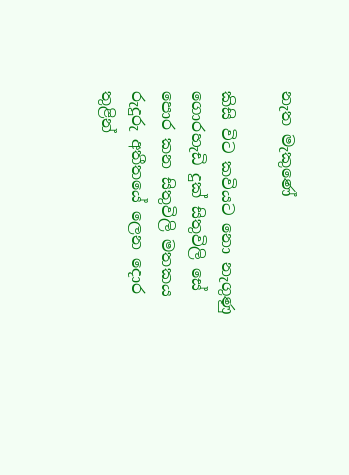නැත මැකුණේ

කිසි විට කවියට නො නැගුණු
ගොරහැඩි දුක් සිතුවිලි සේ
පොර කන සිතුවිලි මතකය
රුදුරු අතීතයේ ලෙන දොර
තුළින්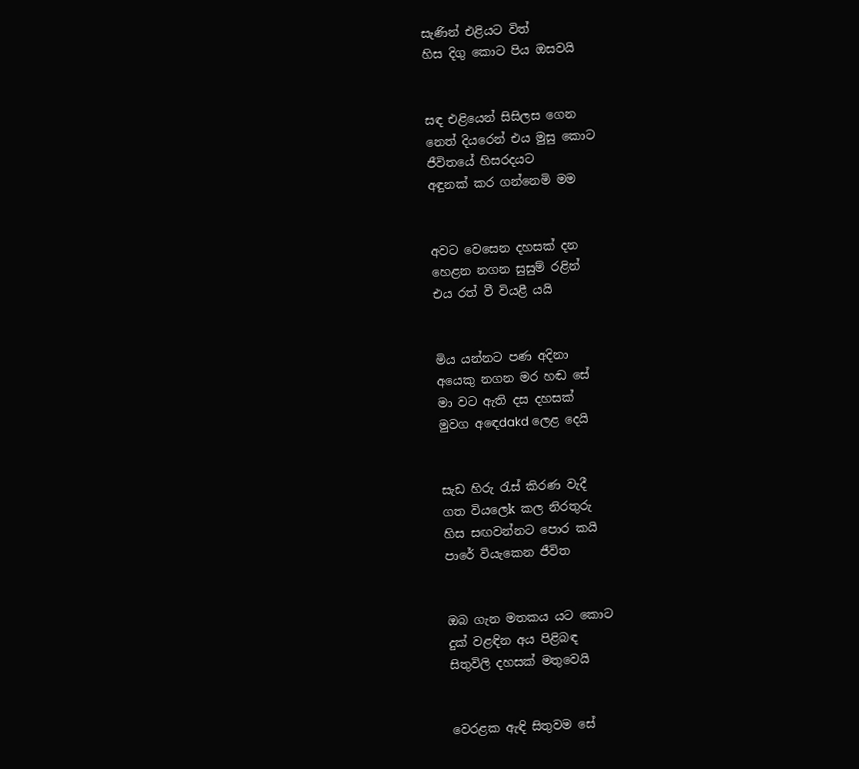සැණින් එළියට විත්
හිස දිගු කොට පිය ඔසවයි


සඳ එළියෙන් සිසිලස ගෙන
නෙත් දියරෙන් එය මුසු කොට
ජීවිතයේ හිසරදයට
අඳුනක් කර ගන්නෙමි මම


අවට වෙසෙන දහසක් දන
හෙළන නගන සුසුම් රළින්
එය රත් වී වියළී යයි


මිය යන්නට පණ අදිනා
අයෙකු නගන මර හඬ සේ
මා වට ඇති දස දහසක්
මුවග අඳෙdakd ලෙළ දෙයි


සැඩ හිරු රැස් කිරණ වැදී
ගත වියලෙk කල නිරතුරු
හිස සඟවන්නට පොර කයි
පාරේ වියැකෙන ජීවිත


ඔබ ගැන මතකය යට කොට
දුක් වළඳින අය පිළිබඳ
සිතුවිලි දහසක් මතුවෙයි


වෙරළක ඇඳි සිතුවම සේ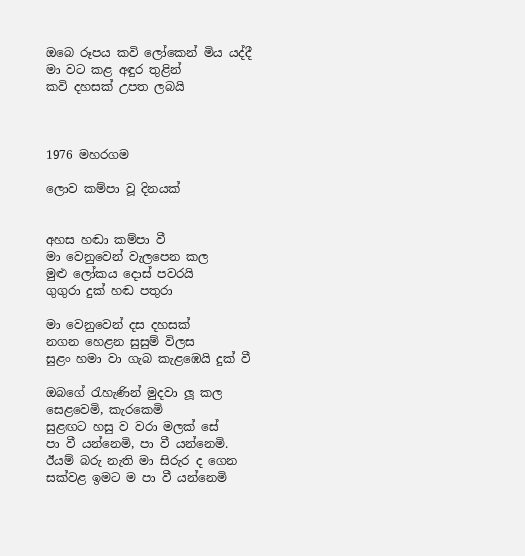ඔබෙ රූපය කවි ලෝකෙන් මිය යද්දී
මා වට කළ අඳුර තුළින්
කවි දහසක් උපත ලබයි



1976 මහරගම

ලොව කම්පා වූ දිනයක්


අහස හඬා කම්පා වී
මා වෙනුවෙන් වැලපෙන කල
මුළු ලෝකය දොස් පවරයි
ගුගුරා දුක් හඬ පතුරා

මා වෙනුවෙන් දස දහසක්
නගන හෙළන සුසුම් විලස
සුළං හමා වා ගැබ කැළඹෙයි දුක් වී

ඔබගේ රැහැණින් මුදවා ලූ කල
සෙළවෙමි, කැරකෙමි
සුළඟට හසු ව වරා මලක් සේ
පා වී යන්නෙමි, පා වී යන්නෙමි.
ඊයම් බරු නැති මා සිරුර ද ගෙන
සක්වළ ඉමට ම පා වී යන්නෙමි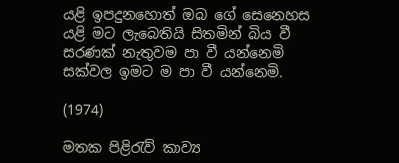යළි ඉපදුනහොත් ඔබ ගේ සෙනෙහස
යළි මට ලැබෙතියි සිතමින් බිය වී
සරණක් නැතුවම පා වී යන්නෙමි
සක්වල ඉමට ම පා වී යන්නෙමි.

(1974)

මතක පිළිරැව් කාව්‍ය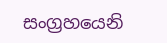සංග්‍රහයෙනි